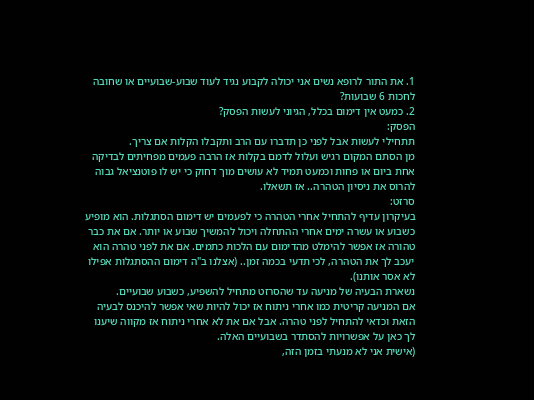1. את התור לרופא נשים אני יכולה לקבוע נגיד לעוד שבוע-שבועיים או שחובה לחכות 6 שבועות?
2. כמעט אין דימום בכלל, הגיוני לעשות הפסק?
הפסק:
תתחילי לעשות אבל לפני כן תדברו עם הרב ותקבלו הקלות אם צריך.
מן הסתם המקום רגיש ועלול לדמם בקלות אז הרבה פעמים מפחיתים לבדיקה אחת ביום או פחות וכמעט תמיד לא עושים מוך דחוק כי יש לו פוטנציאל גבוה להרוס את ניסיון הטהרה.. אז תשאלו.
סרזט:
בעיקרון עדיף להתחיל אחרי הטהרה כי לפעמים יש דימום הסתגלות. הוא מופיע כשבוע או עשרה ימים אחרי ההתחלה ויכול להמשיך שבוע או יותר. אם את כבר טהורה אז אפשר להימלט מהדימום עם הלכות כתמים. אם את לפני טהרה הוא יעכב לך את הטהרה, לכי תדעי בכמה זמן.. (אצלנו ב"ה דימום ההסתגלות אפילו לא אסר אותנו).
נשארת הבעיה של מניעה עד שהסרזט מתחיל להשפיע, כשבוע שבועיים.
אם המניעה קריטית כמו אחרי ניתוח אז יכול להיות שאי אפשר להיכנס לבעיה הזאת וכדאי להתחיל לפני טהרה. אבל אם את לא אחרי ניתוח אז מקווה שיענו לך כאן על אפשרויות להסתדר בשבועיים האלה.
(אישית אני לא מנעתי בזמן הזה,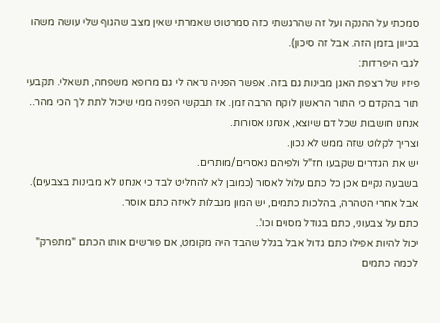סמכתי על ההנקה ועל זה שהרגשתי כזה סמרטוט שאמרתי שאין מצב שהגוף שלי עושה משהו בכיוון בזמן הזה. אבל זה סיכון).
לגבי היפרדות:
פיזיו של רצפת האגן מבינות גם בזה. אפשר הפניה נראה לי גם מרופא משפחה, תשאלי. תקבעי תור בהקדם כי התור הראשון לוקח הרבה זמן. אז תבקשי הפניה ממי שיכול לתת לך הכי מהר..
אנחנו חושבות שכל דם שיוצא, אנחנו אסורות.
וצריך לקלוט שזה ממש לא נכון.
יש את הגדרים שקבעו חז"ל ולפיהם נאסרים/מותרים.
בשבעה נקיים אכן כל כתם עלול לאסור (כמובן לא להחליט לבד כי אנחנו לא מבינות בצבעים).
אבל אחרי הטהרה, בהלכות כתמים, יש המון מגבלות לאיזה כתם אוסר.
כתם על צבעוני, כתם בגודל מסוים וכו'..
יכול להיות אפילו כתם גדול אבל בגלל שהבד היה מקומט, אם פורשים אותו הכתם "מתפרק" לכמה כתמים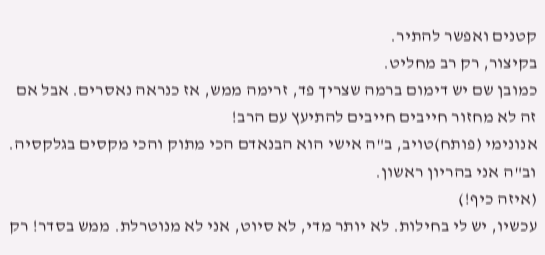קטנים ואפשר להתיר.
בקיצור, רק רב מחליט.
כמובן שם יש דימום ברמה שצריך פד, זרימה ממש, אז כנראה נאסרים. אבל אם זה לא מחזור חייבים חייבים להתיעץ עם הרב!
אנונימי (פותח)טויב, ב"ה אישי הוא הבנאדם הכי מתוק והכי מקסים בגלקסיה. וב"ה אני בהריון ראשון.
(איזה כיף!)
עכשיו, יש לי בחילות. לא יותר מדי, לא סיוט, אני לא מנוטרלת. ממש בסדר! רק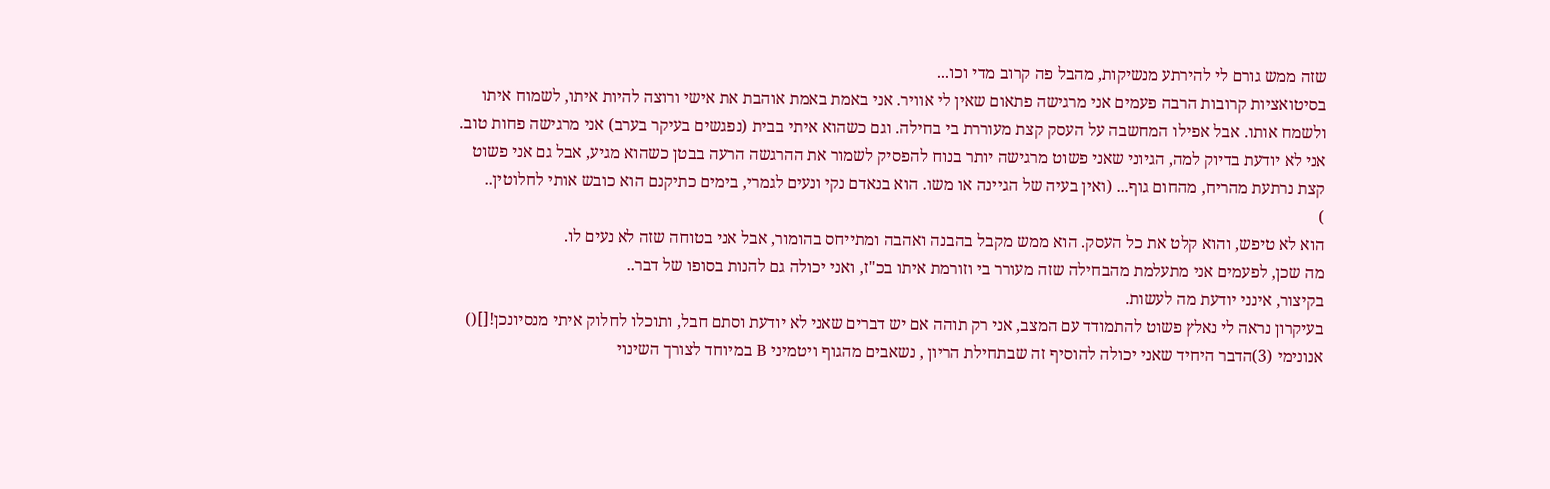שזה ממש גורם לי להירתע מנשיקות, מהבל פה קרוב מדי וכו...
בסיטואציות קרובות הרבה פעמים אני מרגישה פתאום שאין לי אוויר. אני באמת באמת אוהבת את אישי ורוצה להיות איתו, לשמוח איתו ולשמח אותו. אבל אפילו המחשבה על העסק קצת מעוררת בי בחילה. וגם כשהוא איתי בבית (נפגשים בעיקר בערב) אני מרגישה פחות טוב. אני לא יודעת בדיוק למה, הגיוני שאני פשוט מרגישה יותר בנוח להפסיק לשמור את ההרגשה הרעה בבטן כשהוא מגיע, אבל גם אני פשוט קצת נרתעת מהריח, מהחום גוף... (ואין בעיה של הגיינה או משו. הוא בנאדם נקי ונעים לגמרי, בימים כתיקנם הוא כובש אותי לחלוטין..
)
הוא לא טיפש, והוא קלט את כל העסק. הוא ממש מקבל בהבנה ואהבה ומתייחס בהומור, אבל אני בטוחה שזה לא נעים לו.
מה שכן, לפעמים אני מתעלמת מהבחילה שזה מעורר בי וזורמת איתו בכ"ז, ואני יכולה גם להנות בסופו של דבר..
בקיצור, אינני יודעת מה לעשות.
בעיקרון נראה לי נאלץ פשוט להתמודד עם המצב, אני רק תוהה אם יש דברים שאני לא יודעת וסתם חבל, ותוכלו לחלוק איתי מנסיונכן![]()
אנונימי (3)הדבר היחיד שאני יכולה להוסיף זה שבתחילת הריון , נשאבים מהגוף ויטמיני B במיוחד לצורך השינוי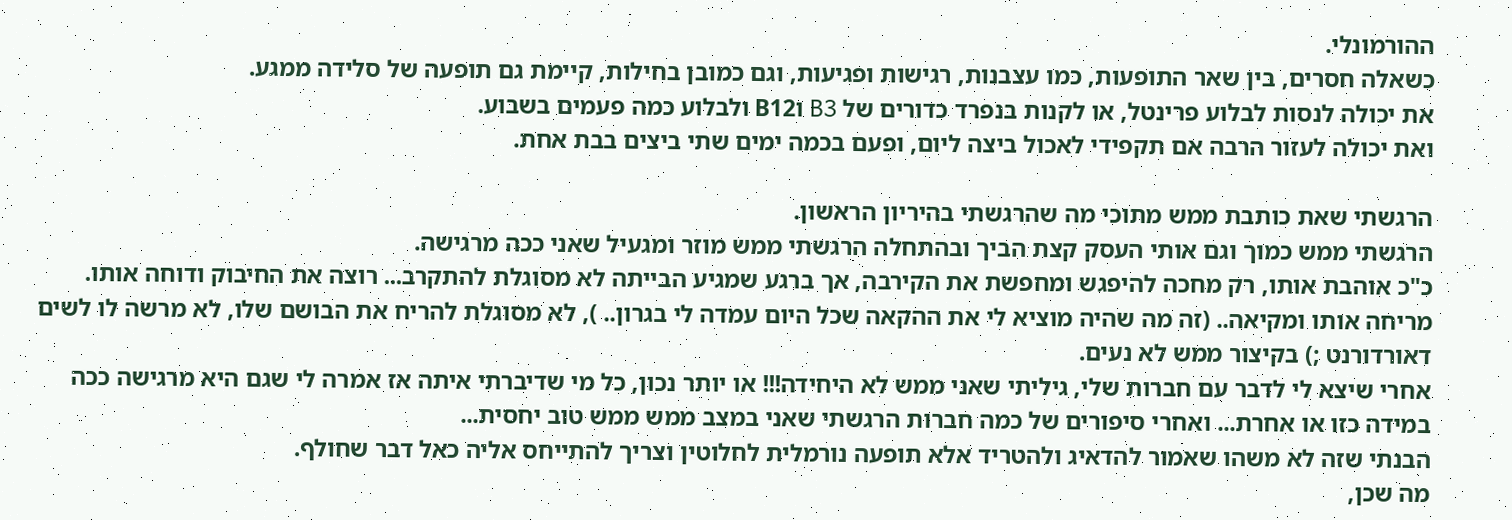ההורמונלי.
כשאלה חסרים, בין שאר התופעות, כמו עצבנות, רגישות ופגיעות, וגם כמובן בחילות, קיימת גם תופעה של סלידה ממגע.
את יכולה לנסות לבלוע פרינטל, או לקנות בנפרד כדורים של B3 וB12 ולבלוע כמה פעמים בשבוע.
ואת יכולה לעזור הרבה אם תקפידי לאכול ביצה ליום, ופעם בכמה ימים שתי ביצים בבת אחת.

הרגשתי שאת כותבת ממש מתוכי מה שהרגשתי בהיריון הראשון.
הרגשתי ממש כמוך וגם אותי העסק קצת הביך ובהתחלה הרגשתי ממש מוזר ומגעיל שאני ככה מרגישה.
כ"כ אוהבת אותו, רק מחכה להיפגש ומחפשת את הקירבה, אך ברגע שמגיע הבייתה לא מסוגלת להתקרב... רוצה את החיבוק ודוחה אותו. מריחה אותו ומקיאה.. (זה מה שהיה מוציא לי את ההקאה שכל היום עמדה לי בגרון.. ), לא מסוגלת להריח את הבושם שלו, לא מרשה לו לשים דאורדורנט ;) בקיצור ממש לא נעים.
אחרי שיצא לי לדבר עם חברות שלי, גיליתי שאני ממש לא היחידה!!! או יותר נכון, כל מי שדיברתי איתה אז אמרה לי שגם היא מרגישה ככה במידה כזו או אחרת... ואחרי סיפורים של כמה חברות הרגשתי שאני במצב ממש ממש טוב יחסית...
הבנתי שזה לא משהו שאמור להדאיג ולהטריד אלא תופעה נורמלית לחלוטין וצריך להתייחס אליה כאל דבר שחולף.
מה שכן,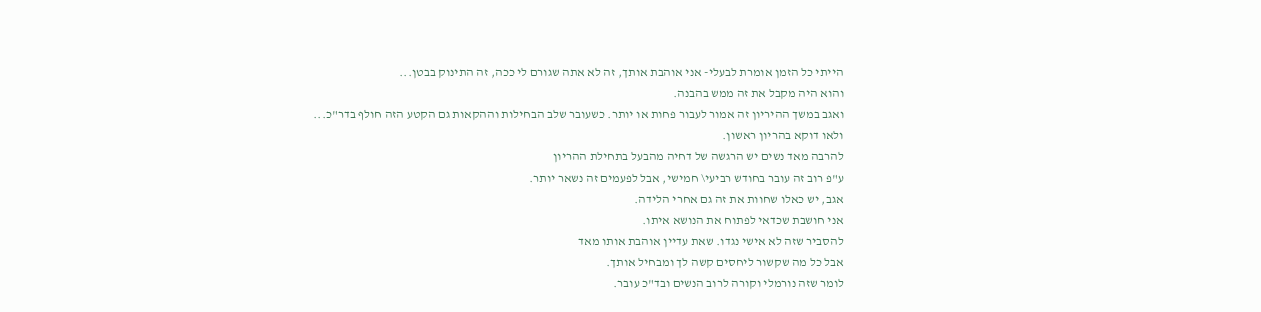הייתי כל הזמן אומרת לבעלי- אני אוהבת אותך, זה לא אתה שגורם לי ככה, זה התינוק בבטן...
והוא היה מקבל את זה ממש בהבנה.
ואגב במשך ההיריון זה אמור לעבור פחות או יותר. כשעובר שלב הבחילות וההקאות גם הקטע הזה חולף בדר"כ...
ולאו דוקא בהריון ראשון.
להרבה מאד נשים יש הרגשה של דחיה מהבעל בתחילת ההריון
ע"פ רוב זה עובר בחודש רביעי\ חמישי, אבל לפעמים זה נשאר יותר.
אגב, יש כאלו שחוות את זה גם אחרי הלידה.
אני חושבת שכדאי לפתוח את הנושא איתו.
להסביר שזה לא אישי נגדו. שאת עדיין אוהבת אותו מאד
אבל כל מה שקשור ליחסים קשה לך ומבחיל אותך.
לומר שזה נורמלי וקורה לרוב הנשים ובד"כ עובר.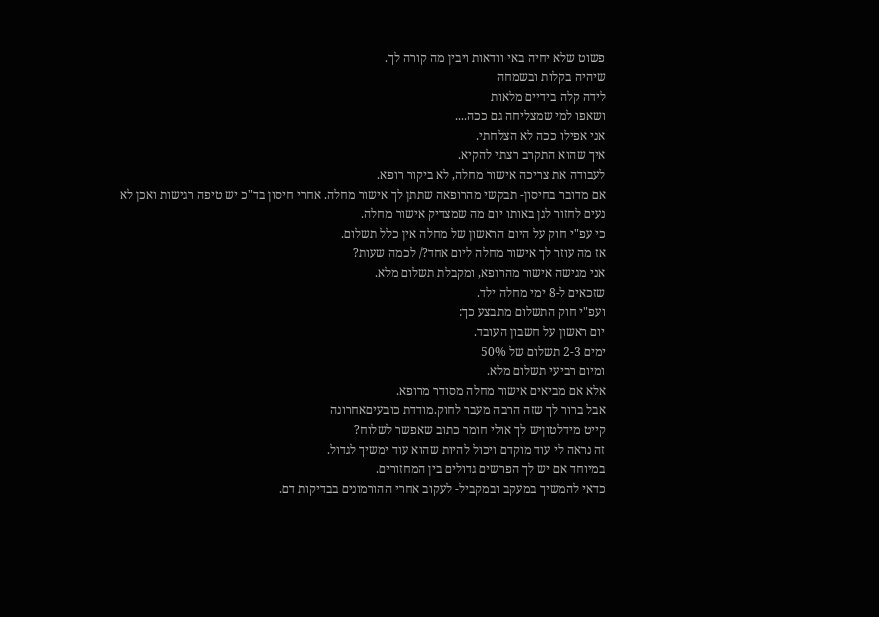פשוט שלא יחיה באי וודאות ויבין מה קורה לך.
שיהיה בקלות ובשמחה
לידה קלה בידיים מלאות
ושאפו למי שמצליחה גם ככה....
אני אפילו ככה לא הצלחתי.
איך שהוא התקרב רצתי להקיא.
לעבודה את צריכה אישור מחלה, לא ביקור רופא.
אם מדובר בחיסון- תבקשי מהרופאה שתתן לך אישור מחלה. אחרי חיסון בד"כ יש טיפה רגישות ואכן לא נעים לחזור לגן באותו יום מה שמצדיק אישור מחלה.
כי עפ"י חוק על היום הראשון של מחלה אין כלל תשלום.
אז מה עוזר לך אישור מחלה ליום אחד?/ לכמה שעות?
אני מגישה אישור מהרופא, ומקבלת תשלום מלא.
שזכאים ל-8 ימי מחלה ילד.
ועפ"י חוק התשלום מתבצע כך:
יום ראשון על חשבון העובד.
ימים 2-3 תשלום של 50%
ומיום רביעי תשלום מלא.
אלא אם מביאים אישור מחלה מסודר מרופא.
אבל ברור לך שזה הרבה מעבר לחוק.מודדת כובעיםאחרונה
קייט מידלטוןיש לך אולי חומר כתוב שאפשר לשלוח?
זה נראה לי עוד מוקדם ויכול להיות שהוא עוד ימשיך לגדול.
במיוחד אם יש לך הפרשים גדולים בין המחזורים.
כדאי להמשיך במעקב ובמקביל- לעקוב אחרי ההורמונים בבדיקות דם.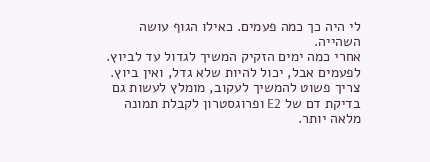לי היה כך כמה פעמים. כאילו הגוף עושה השהייה.
אחרי כמה ימים הזקיק המשיך לגדול עד לביוץ.
לפעמים אבל, יכול להיות שלא גדל, ואין ביוץ.
צריך פשוט להמשיך לעקוב, מומלץ לעשות גם בדיקת דם של E2 ופרוגסטרון לקבלת תמונה מלאה יותר.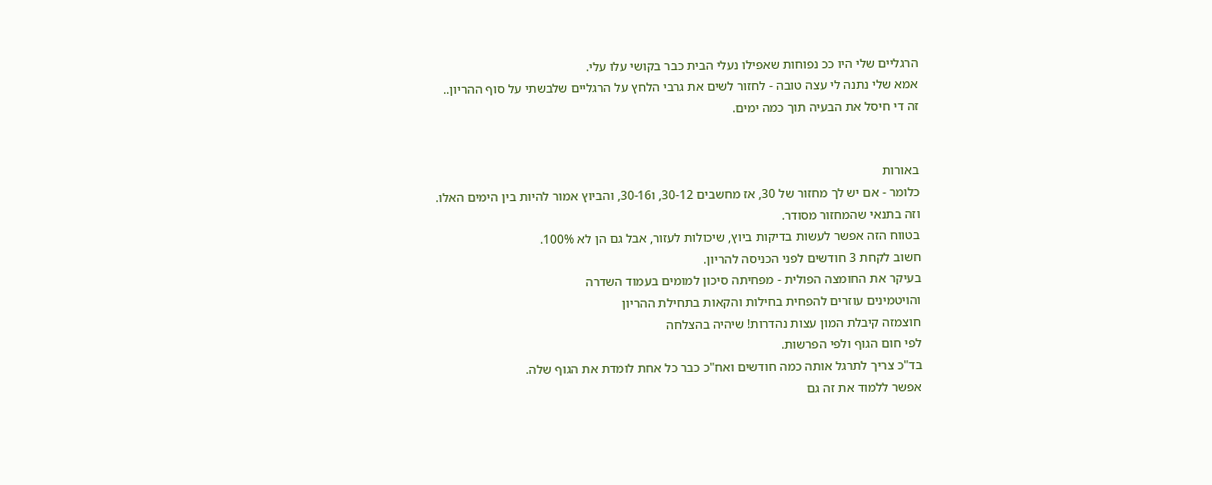הרגליים שלי היו ככ נפוחות שאפילו נעלי הבית כבר בקושי עלו עלי.
אמא שלי נתנה לי עצה טובה - לחזור לשים את גרבי הלחץ על הרגליים שלבשתי על סוף ההריון..
זה די חיסל את הבעיה תוך כמה ימים.


באורות
כלומר - אם יש לך מחזור של 30, אז מחשבים 30-12, ו30-16, והביוץ אמור להיות בין הימים האלו.
וזה בתנאי שהמחזור מסודר.
בטווח הזה אפשר לעשות בדיקות ביוץ, שיכולות לעזור, אבל גם הן לא 100%.
חשוב לקחת 3 חודשים לפני הכניסה להריון.
בעיקר את החומצה הפולית - מפחיתה סיכון למומים בעמוד השדרה
והויטמינים עוזרים להפחית בחילות והקאות בתחילת ההריון
חוצמזה קיבלת המון עצות נהדרות! שיהיה בהצלחה
לפי חום הגוף ולפי הפרשות.
בד"כ צריך לתרגל אותה כמה חודשים ואח"כ כבר כל אחת לומדת את הגוף שלה.
אפשר ללמוד את זה גם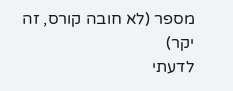מספר (לא חובה קורס, זה יקר)
לדעתי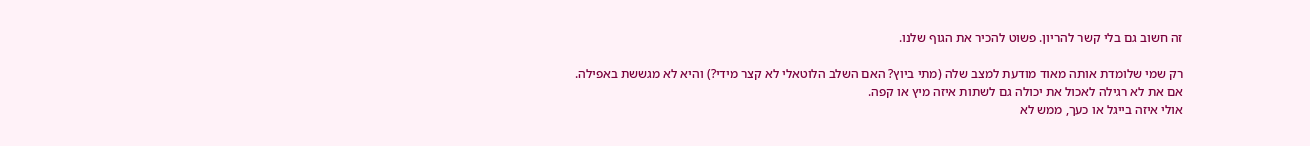זה חשוב גם בלי קשר להריון. פשוט להכיר את הגוף שלנו.

רק שמי שלומדת אותה מאוד מודעת למצב שלה (מתי ביוץ? האם השלב הלוטאלי לא קצר מידי?) והיא לא מגששת באפילה.
אם את לא רגילה לאכול את יכולה גם לשתות איזה מיץ או קפה.
אולי איזה בייגל או כעך, ממש לא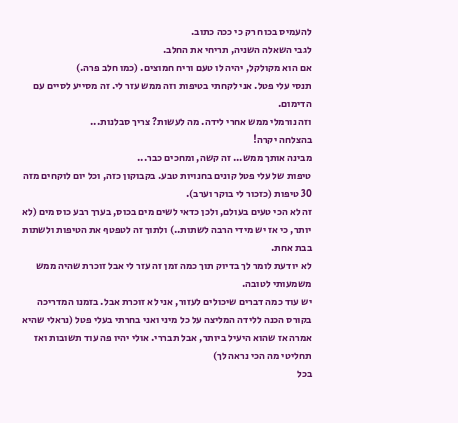להעמיס בכוח רק כי ככה כתוב.
לגבי השאלה השניה, תריחי את החלב.
אם הוא מקולקל, יהיה לו טעם וריח חמוצים. (כמו חלב פרה.)
תנסי עלי פטל. אני לקחתי בטיפות וזה ממש עזר לי. זה מסייע לסיים עם הדימום.
וזה נורמלי ממש אחרי לידה. מה לעשות? צריך סבלנות...
בהצלחה יקרה!
מבינה אותך ממש... זה קשה, ומחכים כבר...
טיפות של עלי פטל קונים בחנויות טבע. בקבוקון כזה, וכל יום לוקחים מזה 30 טיפות (כזכור לי בוקר וערב).
זה לא הכי טעים בעולם, ולכן כדאי לשים מים בכוס, בערך רבע כוס מים (לא יותר, כי אז יש מידי הרבה לשתות..) ולתוך זה לטפטף את הטיפות ולשתות בבת אחת.
לא יודעת לומר לך בדיוק תוך כמה זמן זה עזר לי אבל זוכרת שהיה ממש משמעותי לטובה.
יש עוד כמה דברים שיכולים לעזור, אני לא זוכרת אבל. בזמנו המדריכה בקורס הכנה ללידה המליצה על כל מיני ואני בחרתי בעלי פטל (נראלי שהיא אמרה אז שהוא היעיל ביותר, אבל תבררי. אולי יהיו פה עוד תשובות ואז תחליטי מה הכי נראה לך)
בכל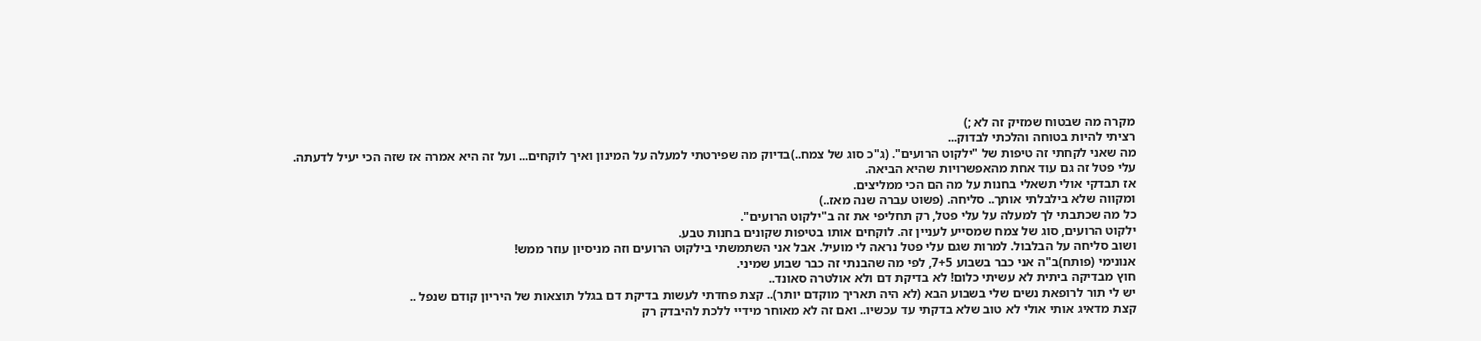מקרה מה שבטוח שמזיק זה לא ;)
רציתי להיות בטוחה והלכתי לבדוק...
מה שאני לקחתי זה טיפות של "ילקוט הרועים". (ג"כ סוג של צמח..)בדיוק מה שפירטתי למעלה על המינון ואיך לוקחים... ועל זה היא אמרה אז שזה הכי יעיל לדעתה.
עלי פטל זה גם עוד אחת מהאפשרויות שהיא הביאה.
אז תבדקי אולי תשאלי בחנות על מה הם הכי ממליצים.
ומקווה שלא בילבלתי אותך.. סליחה. (פשוט עברה שנה מאז..)
כל מה שכתבתי לך למעלה על עלי פטל, רק תחליפי את זה ב"ילקוט הרועים".
ילקוט הרועים, סוג של צמח שמסייע לעניין זה. לוקחים אותו בטיפות שקונים בחנות טבע.
ושוב סליחה על הבלבול. למרות שגם עלי פטל נראה לי מועיל. אבל אני השתמשתי בילקוט הרועים וזה מניסיון עוזר ממש!
אנונימי (פותח)ב"ה אני כבר בשבוע 7+5, לפי מה שהבנתי זה כבר שבוע שמיני.
חוץ מבדיקה ביתית לא עשיתי כלום! לא בדיקת דם ולא אולטרה סאונד..
יש לי תור לרופאת נשים שלי בשבוע הבא (לא היה תאריך מוקדם יותר).. קצת פחדתי לעשות בדיקת דם בגלל תוצאות של היריון קודם שנפל ..
קצת מדאיג אותי אולי לא טוב שלא בדקתי עד עכשיו.. ואם זה לא מאוחר מידיי ללכת להיבדק רק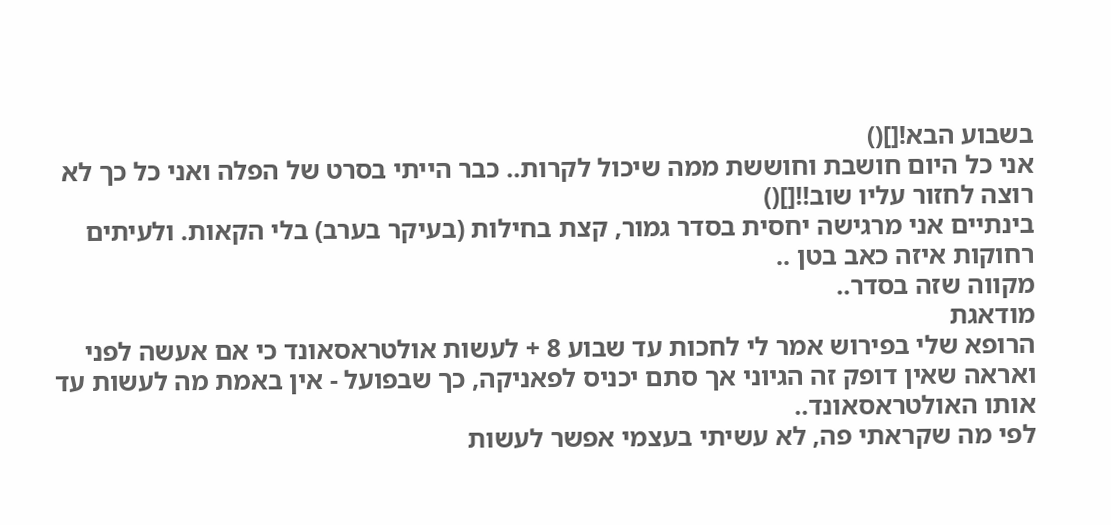בשבוע הבא![]()
אני כל היום חושבת וחוששת ממה שיכול לקרות.. כבר הייתי בסרט של הפלה ואני כל כך לא רוצה לחזור עליו שוב!![]()
בינתיים אני מרגישה יחסית בסדר גמור, קצת בחילות (בעיקר בערב) בלי הקאות. ולעיתים רחוקות איזה כאב בטן ..
מקווה שזה בסדר..
מודאגת
הרופא שלי בפירוש אמר לי לחכות עד שבוע 8 + לעשות אולטראסאונד כי אם אעשה לפני ואראה שאין דופק זה הגיוני אך סתם יכניס לפאניקה, כך שבפועל - אין באמת מה לעשות עד אותו האולטראסאונד..
לפי מה שקראתי פה, לא עשיתי בעצמי אפשר לעשות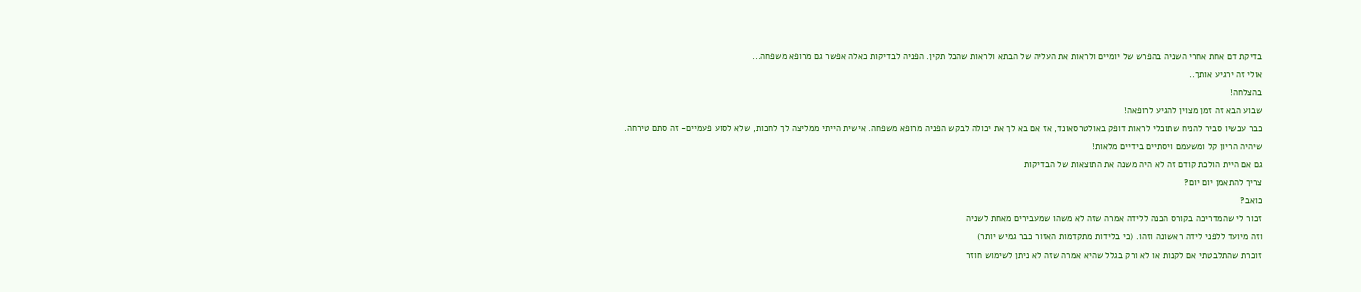בדיקת דם אחת אחרי השניה בהפרש של יומיים ולראות את העליה של הבתא ולראות שהכל תקין. הפניה לבדיקות כאלה אפשר גם מרופא משפחה...
אולי זה ירגיע אותך..
בהצלחה!
שבוע הבא זה זמן מצוין להגיע לרופאה!
כבר עכשיו סביר להניח שתוכלי לראות דופק באולטרסאונד, אז אם בא לך את יכולה לבקש הפניה מרופא משפחה. אישית הייתי ממליצה לך לחכות, שלא לסוע פעמיים- זה סתם טירחה.
שיהיה הריון קל ומשעמם ויסתיים בידיים מלאות!
גם אם היית הולכת קודם זה לא היה משנה את התוצאות של הבדיקות
צריך להתאמן יום יום?
כואב?
זכור לי שהמדריכה בקורס הכנה ללידה אמרה שזה לא משהו שמעבירים מאחת לשניה
וזה מיועד ללפני לידה ראשונה וזהו. (כי בלידות מתקדמות האזור כבר גמיש יותר)
זוכרת שהתלבטתי אם לקנות או לא ורק בגלל שהיא אמרה שזה לא ניתן לשימוש חוזר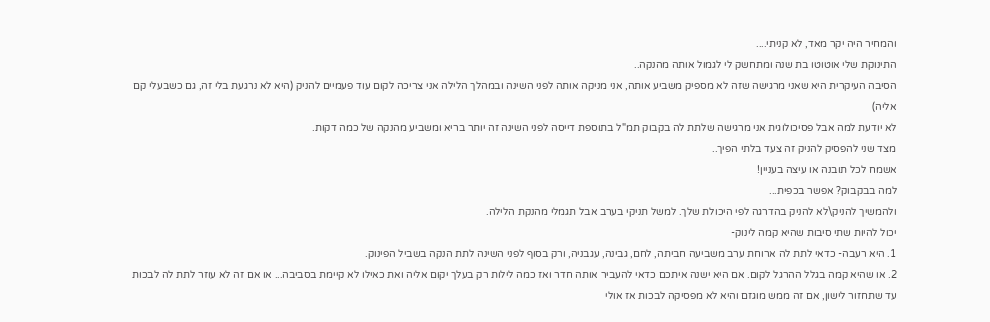והמחיר היה יקר מאד, לא קניתי....
התינוקת שלי אוטוטו בת שנה ומתחשק לי לגמול אותה מהנקה..
הסיבה העיקרית היא שאני מרגישה שזה לא מספיק משביע אותה, אני מניקה אותה לפני השינה ובמהלך הלילה אני צריכה לקום עוד פעמיים להניק (היא לא נרגעת בלי זה, גם כשבעלי קם אליה)
לא יודעת למה אבל פסיכולוגית אני מרגישה שלתת לה בקבוק תמ"ל בתוספת דייסה לפני השינה זה יותר בריא ומשביע מהנקה של כמה דקות.
מצד שני להפסיק להניק זה צעד בלתי הפיך..
אשמח לכל תובנה או עיצה בעניין!
למה בבקבוק? אפשר בכפית...
ולהמשיך להניק\לא להניק בהדרגה לפי היכולת שלך. למשל תניקי בערב אבל תגמלי מהנקת הלילה.
יכול להיות שתי סיבות שהיא קמה לינוק-
1. היא רעבה- כדאי לתת לה ארוחת ערב משביעה חביתה, לחם, גבינה, עגבניה, ורק בסוף לפני השינה לתת הנקה בשביל הפינוק.
2. או שהיא קמה בגלל ההרגל לקום. אם היא ישנה איתכם כדאי להעביר אותה חדר ואז כמה לילות רק בעלך יקום אליה ואת כאילו לא קיימת בסביבה... או אם זה לא עוזר לתת לה לבכות עד שתחזור לישון, אם זה ממש מוגזם והיא לא מפסיקה לבכות אז אולי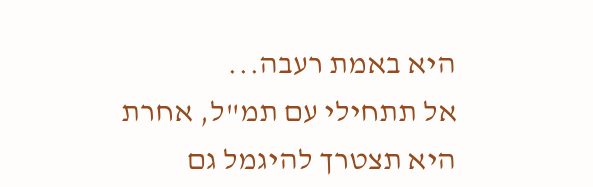היא באמת רעבה...
אל תתחילי עם תמ"ל, אחרת היא תצטרך להיגמל גם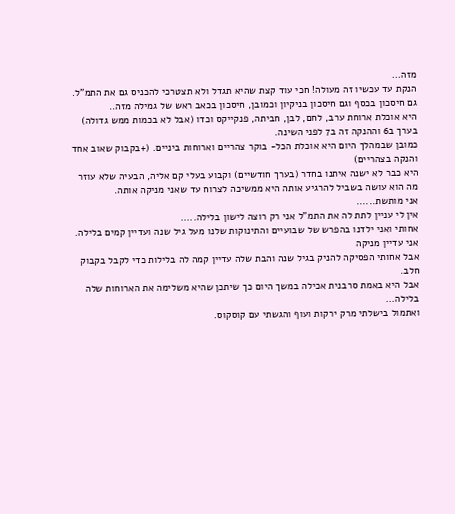מזה...
הנקת עד עכשיו זה מעולה! חכי עוד קצת שהיא תגדל ולא תצטרכי להכניס גם את התמ"ל.
גם חיסכון בכסף וגם חיסכון בניקיון וכמובן, חיסכון בכאב ראש של גמילה מזה..
היא אוכלת ארוחת ערב, לחם, לבן, חביתה, פנקייקס וכדו (אבל לא בכמות ממש גדולה) בערך ב6 וההנקה זה ב7 לפני השינה.
כמובן שבמהלך היום היא אוכלת הכל- בוקר צהריים וארוחות ביניים. (+בקבוק שאוב אחד והנקה בצהריים)
היא כבר לא ישנה איתנו בחדר (בערך חודשיים) וקבוע בעלי קם אליה, הבעיה שלא עוזר מה הוא עושה בשביל להרגיע אותה היא ממשיכה לצרוח עד שאני מניקה אותה.
אני מותשת......
אין לי עניין לתת לה את התמ"ל אני רק רוצה לישון בלילה.....
אחותי ואני ילדנו בהפרש של שבועיים והתינוקות שלנו מעל גיל שנה ועדיין קמים בלילה.
אני עדיין מניקה
אבל אחותי הפסיקה להניק בגיל שנה והבת שלה עדיין קמה לה בלילות כדי לקבל בקבוק חלב.
אבל היא באמת סרבנית אכילה במשך היום כך שיתכן שהיא משלימה את הארוחות שלה בלילה...
ואתמול בישלתי מרק ירקות ועוף והגשתי עם קוסקוס.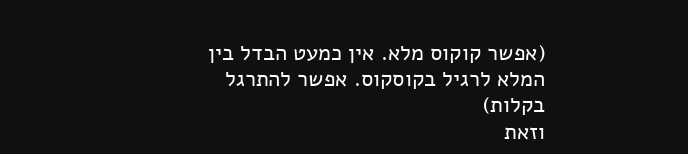(אפשר קוקוס מלא. אין כמעט הבדל בין המלא לרגיל בקוסקוס. אפשר להתרגל בקלות)
וזאת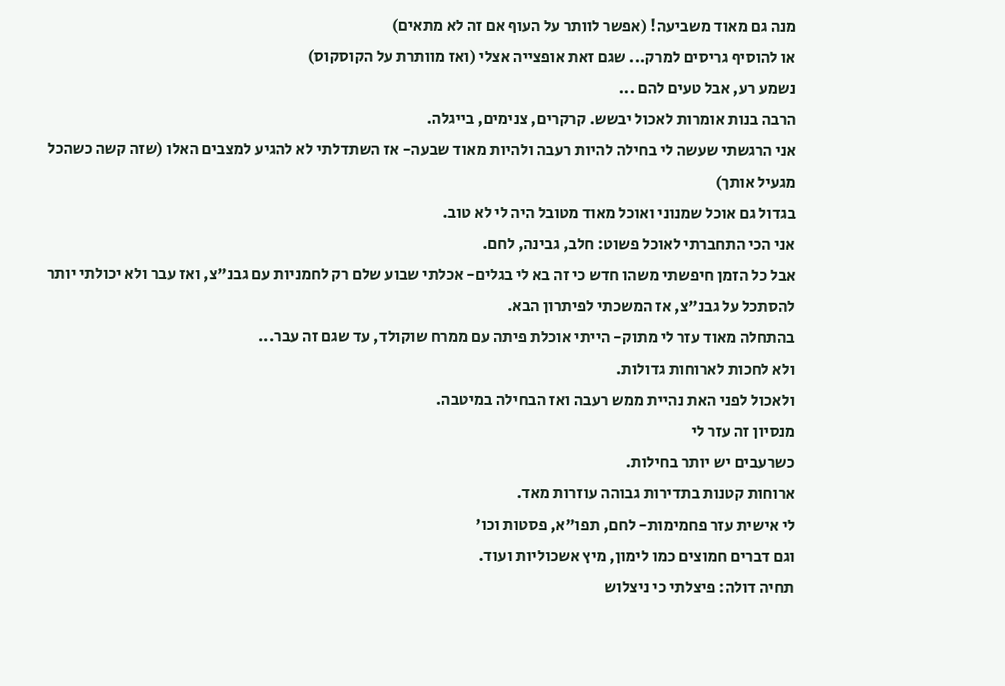מנה גם מאוד משביעה! (אפשר לוותר על העוף אם זה לא מתאים)
או להוסיף גריסים למרק... שגם זאת אופצייה אצלי (ואז מוותרת על הקוסקוס)
נשמע רע, אבל טעים להם ...
הרבה בנות אומרות לאכול יבשש. קרקרים, צנימים, בייגלה.
אני הרגשתי שעשה לי בחילה להיות רעבה ולהיות מאוד שבעה- אז השתדלתי לא להגיע למצבים האלו (שזה קשה כשהכל מגעיל אותך)
בגדול גם אוכל שמנוני ואוכל מאוד מטובל היה לי לא טוב.
אני הכי התחברתי לאוכל פשוט: חלב, גבינה, לחם.
אבל כל הזמן חיפשתי משהו חדש כי זה בא לי בגלים- אכלתי שבוע שלם רק לחמניות עם גבנ"צ, ואז עבר ולא יכולתי יותר להסתכל על גבנ"צ, אז המשכתי לפיתרון הבא.
בהתחלה מאוד עזר לי מתוק- הייתי אוכלת פיתה עם ממרח שוקולד, עד שגם זה עבר...
ולא לחכות לארוחות גדולות.
ולאכול לפני האת נהיית ממש רעבה ואז הבחילה במיטבה.
מנסיון זה עזר לי
כשרעבים יש יותר בחילות.
ארוחות קטנות בתדירות גבוהה עוזרות מאד.
לי אישית עזר פחמימות- לחם, תפו"א, פסטות וכו'
וגם דברים חמוצים כמו לימון, מיץ אשכוליות ועוד.
תחיה דולה: פיצלתי כי ניצלוש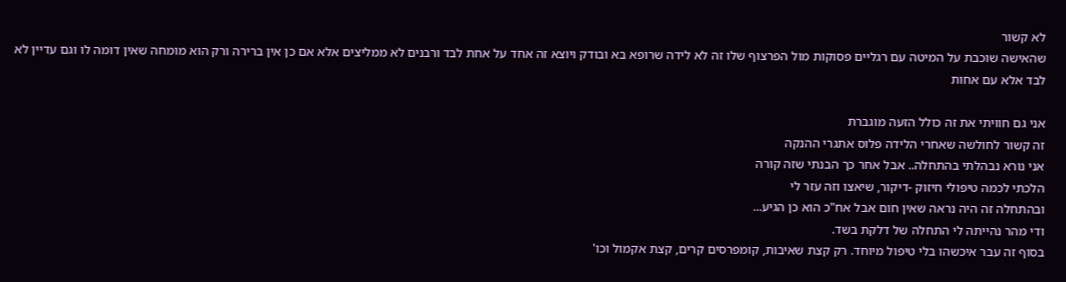לא קשור
שהאישה שוכבת על המיטה עם רגליים פסוקות מול הפרצוף שלו זה לא לידה שרופא בא ובודק ויוצא זה אחד על אחת לבד ורבנים לא ממליצים אלא אם כן אין ברירה ורק הוא מומחה שאין דומה לו וגם עדיין לא לבד אלא עם אחות

אני גם חוויתי את זה כולל הזעה מוגברת
זה קשור לחולשה שאחרי הלידה פלוס אתגרי ההנקה
אני נורא נבהלתי בהתחלה.. אבל אחר כך הבנתי שזה קורה
הלכתי לכמה טיפולי חיזוק -דיקור, שיאצו וזה עזר לי
ובהתחלה זה היה נראה שאין חום אבל אח"כ הוא כן הגיע...
ודי מהר נהייתה לי התחלה של דלקת בשד.
בסוף זה עבר איכשהו בלי טיפול מיוחד. רק קצת שאיבות, קומפרסים קרים, קצת אקמול וכו'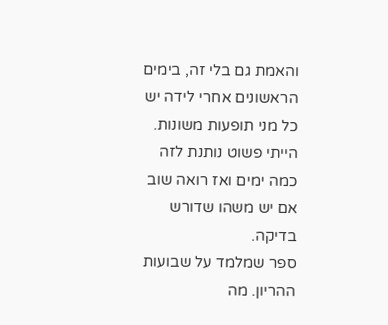והאמת גם בלי זה, בימים הראשונים אחרי לידה יש כל מני תופעות משונות. הייתי פשוט נותנת לזה כמה ימים ואז רואה שוב אם יש משהו שדורש בדיקה.
ספר שמלמד על שבועות ההריון. מה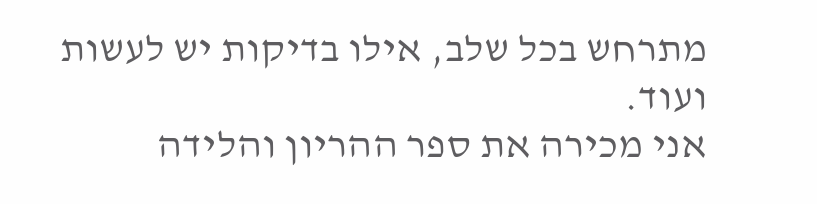מתרחש בכל שלב, אילו בדיקות יש לעשות ועוד.
אני מכירה את ספר ההריון והלידה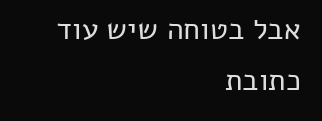אבל בטוחה שיש עוד
כתובת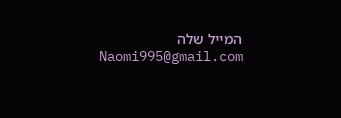המייל שלה
Naomi995@gmail.com